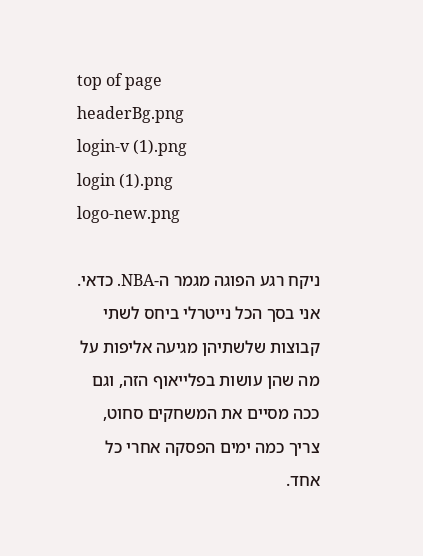top of page
headerBg.png
login-v (1).png
login (1).png
logo-new.png

ניקח רגע הפוגה מגמר ה-NBA. כדאי. אני בסך הכל נייטרלי ביחס לשתי קבוצות שלשתיהן מגיעה אליפות על מה שהן עושות בפלייאוף הזה, וגם ככה מסיים את המשחקים סחוט, צריך כמה ימים הפסקה אחרי כל אחד.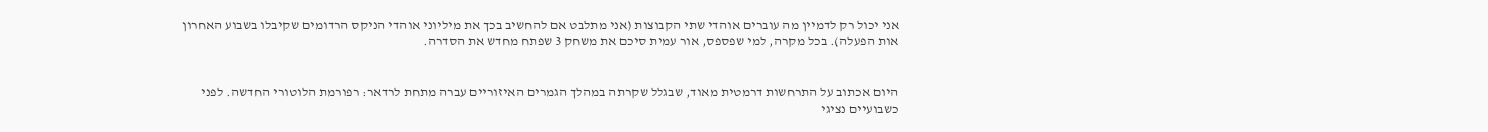אני יכול רק לדמיין מה עוברים אוהדי שתי הקבוצות (אני מתלבט אם להחשיב בכך את מיליוני אוהדי הניקס הרדומים שקיבלו בשבוע האחרון אות הפעלה). בכל מקרה, למי שפספס, אור עמית סיכם את משחק 3 שפתח מחדש את הסדרה.


היום אכתוב על התרחשות דרמטית מאוד, שבגלל שקרתה במהלך הגמרים האיזוריים עברה מתחת לרדאר: רפורמת הלוטורי החדשה. לפני כשבועיים נציגי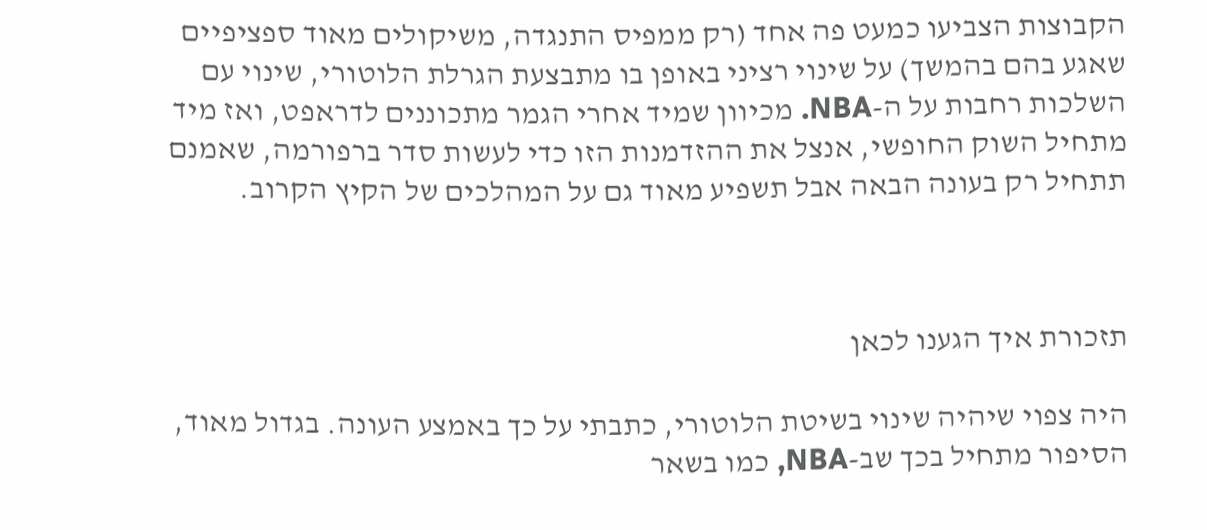הקבוצות הצביעו כמעט פה אחד (רק ממפיס התנגדה, משיקולים מאוד ספציפיים שאגע בהם בהמשך) על שינוי רציני באופן בו מתבצעת הגרלת הלוטורי, שינוי עם השלכות רחבות על ה-NBA. מכיוון שמיד אחרי הגמר מתכוננים לדראפט, ואז מיד מתחיל השוק החופשי, אנצל את ההזדמנות הזו כדי לעשות סדר ברפורמה, שאמנם תתחיל רק בעונה הבאה אבל תשפיע מאוד גם על המהלכים של הקיץ הקרוב.



תזכורת איך הגענו לכאן

היה צפוי שיהיה שינוי בשיטת הלוטורי, כתבתי על כך באמצע העונה. בגדול מאוד, הסיפור מתחיל בכך שב-NBA, כמו בשאר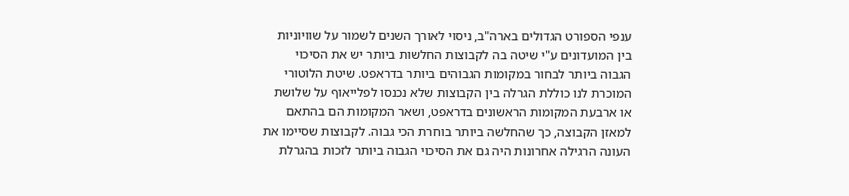ענפי הספורט הגדולים בארה"ב, ניסוי לאורך השנים לשמור על שוויוניות בין המועדונים ע"י שיטה בה לקבוצות החלשות ביותר יש את הסיכוי הגבוה ביותר לבחור במקומות הגבוהים ביותר בדראפט. שיטת הלוטורי המוכרת לנו כוללת הגרלה בין הקבוצות שלא נכנסו לפלייאוף על שלושת או ארבעת המקומות הראשונים בדראפט, ושאר המקומות הם בהתאם למאזן הקבוצה, כך שהחלשה ביותר בוחרת הכי גבוה. לקבוצות שסיימו את העונה הרגילה אחרונות היה גם את הסיכוי הגבוה ביותר לזכות בהגרלת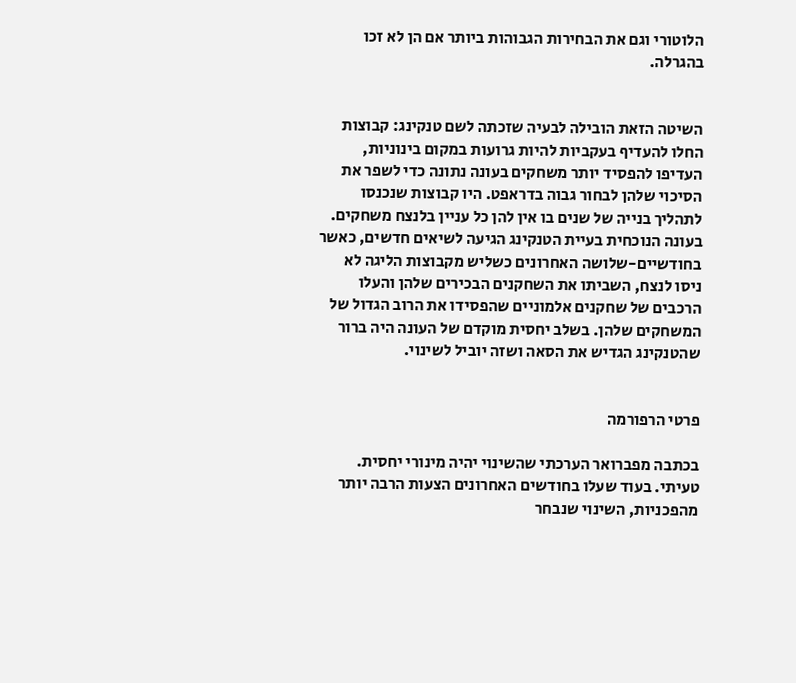הלוטורי וגם את הבחירות הגבוהות ביותר אם הן לא זכו בהגרלה.


השיטה הזאת הובילה לבעיה שזכתה לשם טנקינג: קבוצות החלו להעדיף בעקביות להיות גרועות במקום בינוניות, העדיפו להפסיד יותר משחקים בעונה נתונה כדי לשפר את הסיכוי שלהן לבחור גבוה בדראפט. היו קבוצות שנכנסו לתהליך בנייה של שנים בו אין להן כל עניין בלנצח משחקים. בעונה הנוכחית בעיית הטנקינג הגיעה לשיאים חדשים, כאשר בחודשיים-שלושה האחרונים כשליש מקבוצות הליגה לא ניסו לנצח, השביתו את השחקנים הבכירים שלהן והעלו הרכבים של שחקנים אלמוניים שהפסידו את הרוב הגדול של המשחקים שלהן. בשלב יחסית מוקדם של העונה היה ברור שהטנקינג הגדיש את הסאה ושזה יוביל לשינוי.


פרטי הרפורמה

בכתבה מפברואר הערכתי שהשינוי יהיה מינורי יחסית. טעיתי. בעוד שעלו בחודשים האחרונים הצעות הרבה יותר מהפכניות, השינוי שנבחר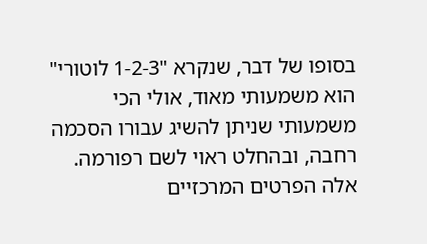בסופו של דבר, שנקרא "1-2-3 לוטורי" הוא משמעותי מאוד, אולי הכי משמעותי שניתן להשיג עבורו הסכמה רחבה, ובהחלט ראוי לשם רפורמה. אלה הפרטים המרכזיים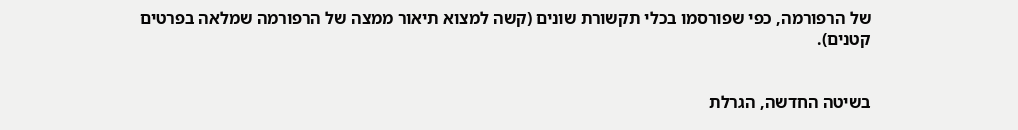של הרפורמה, כפי שפורסמו בכלי תקשורת שונים (קשה למצוא תיאור ממצה של הרפורמה שמלאה בפרטים קטנים).


בשיטה החדשה, הגרלת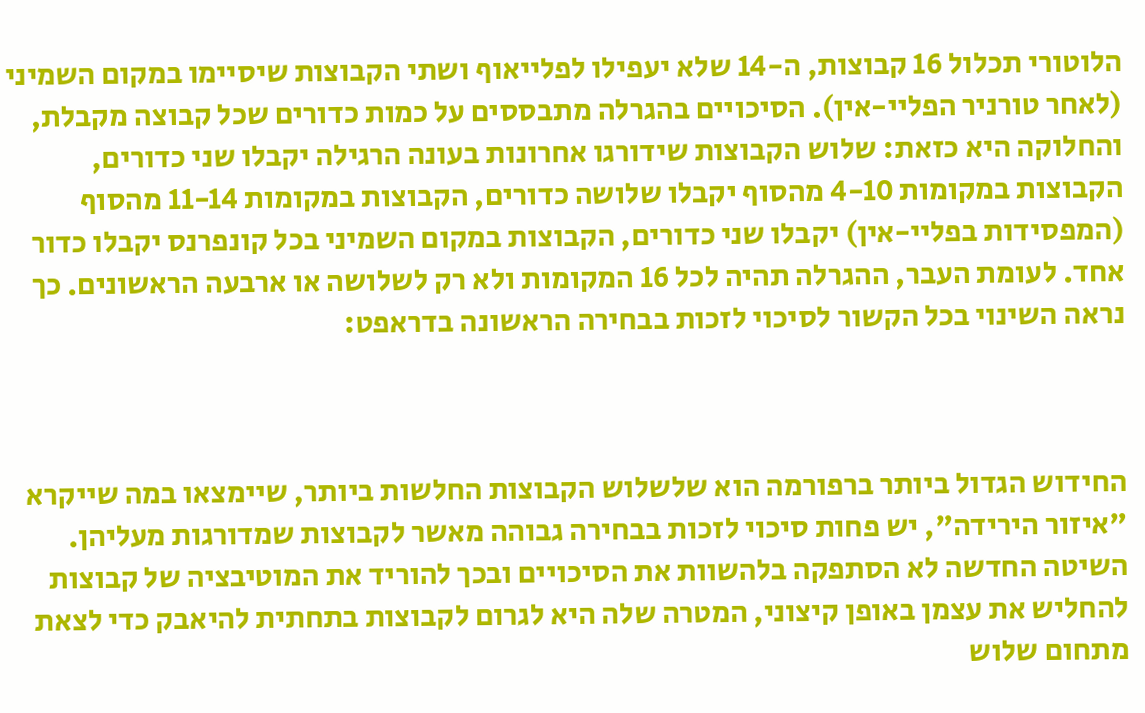הלוטורי תכלול 16 קבוצות, ה-14 שלא יעפילו לפלייאוף ושתי הקבוצות שיסיימו במקום השמיני (לאחר טורניר הפליי-אין). הסיכויים בהגרלה מתבססים על כמות כדורים שכל קבוצה מקבלת, והחלוקה היא כזאת: שלוש הקבוצות שידורגו אחרונות בעונה הרגילה יקבלו שני כדורים, הקבוצות במקומות 4-10 מהסוף יקבלו שלושה כדורים, הקבוצות במקומות 11-14 מהסוף (המפסידות בפליי-אין) יקבלו שני כדורים, הקבוצות במקום השמיני בכל קונפרנס יקבלו כדור אחד. לעומת העבר, ההגרלה תהיה לכל 16 המקומות ולא רק לשלושה או ארבעה הראשונים. כך נראה השינוי בכל הקשור לסיכוי לזכות בבחירה הראשונה בדראפט:



החידוש הגדול ביותר ברפורמה הוא שלשלוש הקבוצות החלשות ביותר, שיימצאו במה שייקרא "איזור הירידה", יש פחות סיכוי לזכות בבחירה גבוהה מאשר לקבוצות שמדורגות מעליהן. השיטה החדשה לא הסתפקה בלהשוות את הסיכויים ובכך להוריד את המוטיבציה של קבוצות להחליש את עצמן באופן קיצוני, המטרה שלה היא לגרום לקבוצות בתחתית להיאבק כדי לצאת מתחום שלוש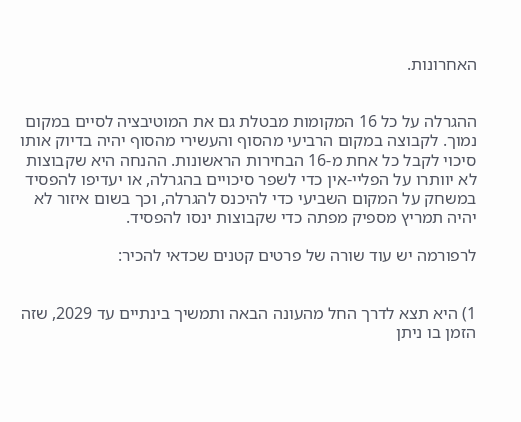האחרונות.


ההגרלה על כל 16 המקומות מבטלת גם את המוטיבציה לסיים במקום נמוך. לקבוצה במקום הרביעי מהסוף והעשירי מהסוף יהיה בדיוק אותו סיכוי לקבל כל אחת מ-16 הבחירות הראשונות. ההנחה היא שקבוצות לא יוותרו על הפליי-אין כדי לשפר סיכויים בהגרלה, או יעדיפו להפסיד במשחק על המקום השביעי כדי להיכנס להגרלה, וכך בשום איזור לא יהיה תמריץ מספיק מפתה כדי שקבוצות ינסו להפסיד.

לרפורמה יש עוד שורה של פרטים קטנים שכדאי להכיר:


1) היא תצא לדרך החל מהעונה הבאה ותמשיך בינתיים עד 2029, שזה הזמן בו ניתן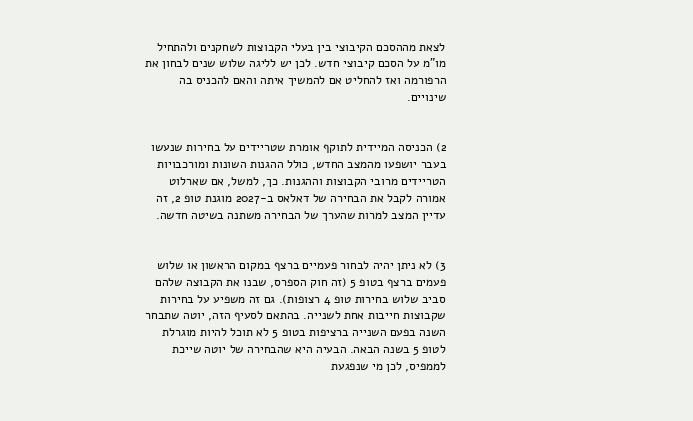לצאת מההסכם הקיבוצי בין בעלי הקבוצות לשחקנים ולהתחיל מו"מ על הסכם קיבוצי חדש. לכן יש לליגה שלוש שנים לבחון את הרפורמה ואז להחליט אם להמשיך איתה והאם להכניס בה שינויים.


2) הכניסה המיידית לתוקף אומרת שטריידים על בחירות שנעשו בעבר יושפעו מהמצב החדש, כולל ההגנות השונות ומורכבויות הטריידים מרובי הקבוצות וההגנות. כך, למשל, אם שארלוט אמורה לקבל את הבחירה של דאלאס ב-2027 מוגנת טופ 2, זה עדיין המצב למרות שהערך של הבחירה משתנה בשיטה חדשה.


3) לא ניתן יהיה לבחור פעמיים ברצף במקום הראשון או שלוש פעמים ברצף בטופ 5 (זה חוק הספרס, שבנו את הקבוצה שלהם סביב שלוש בחירות טופ 4 רצופות). גם זה משפיע על בחירות שקבוצות חייבות אחת לשנייה. בהתאם לסעיף הזה, יוטה שתבחר השנה בפעם השנייה ברציפות בטופ 5 לא תוכל להיות מוגרלת לטופ 5 בשנה הבאה. הבעיה היא שהבחירה של יוטה שייכת לממפיס, לכן מי שנפגעת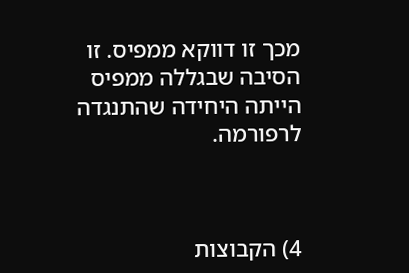מכך זו דווקא ממפיס. זו הסיבה שבגללה ממפיס הייתה היחידה שהתנגדה לרפורמה.



4) הקבוצות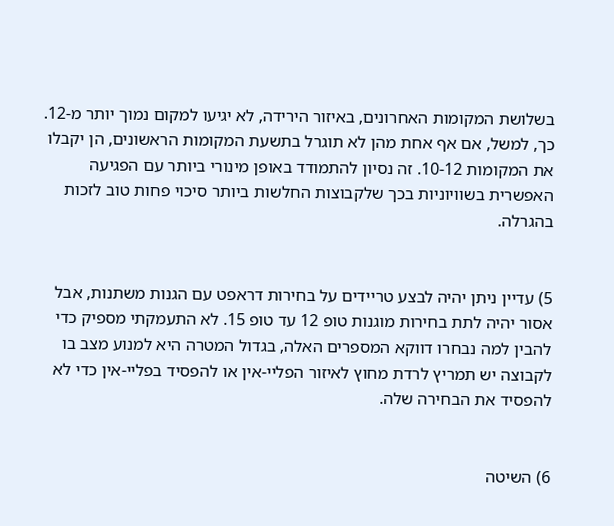בשלושת המקומות האחרונים, באיזור הירידה, לא יגיעו למקום נמוך יותר מ-12. כך, למשל, אם אף אחת מהן לא תוגרל בתשעת המקומות הראשונים, הן יקבלו את המקומות 10-12. זה נסיון להתמודד באופן מינורי ביותר עם הפגיעה האפשרית בשוויוניות בכך שלקבוצות החלשות ביותר סיכוי פחות טוב לזכות בהגרלה.


5) עדיין ניתן יהיה לבצע טריידים על בחירות דראפט עם הגנות משתנות, אבל אסור יהיה לתת בחירות מוגנות טופ 12 עד טופ 15. לא התעמקתי מספיק כדי להבין למה נבחרו דווקא המספרים האלה, בגדול המטרה היא למנוע מצב בו לקבוצה יש תמריץ לרדת מחוץ לאיזור הפליי-אין או להפסיד בפליי-אין כדי לא להפסיד את הבחירה שלה.


6) השיטה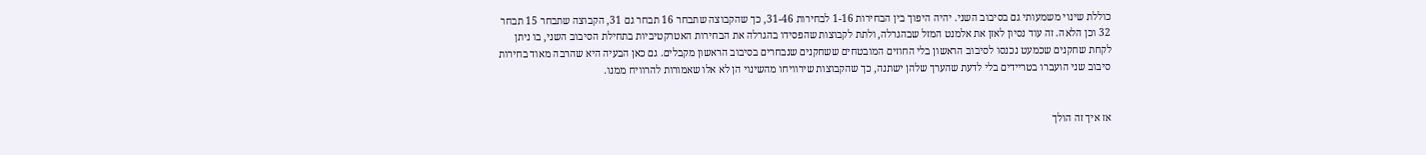כוללת שינוי משמעותי גם בסיבוב השני. יהיה היפוך בין הבחירות 1-16 לבחירות 31-46, כך שהקבוצה שתבחר 16 תבחר גם 31, הקבוצה שתבחר 15 תבחר 32 וכן הלאה. זה עוד נסיון לאזן את אלמנט המזל שבהגרלה, ולתת לקבוצות שהפסידו בהגרלה את הבחירות האטרקטיביות בתחילת הסיבוב השני, בו ניתן לקחת שחקנים שכמעט נכנסו לסיבוב הראשון בלי החוזים המובטחים ששחקנים שנבחרים בסיבוב הראשון מקבלים. גם כאן הבעיה היא שהרבה מאוד בחירות סיבוב שני הועברו בטריידים בלי לדעת שהערך שלהן ישתנה, כך שהקבוצות שירוויחו מהשינוי הן לא אלו שאמורות להרוויח ממנו.


אז איך זה הולך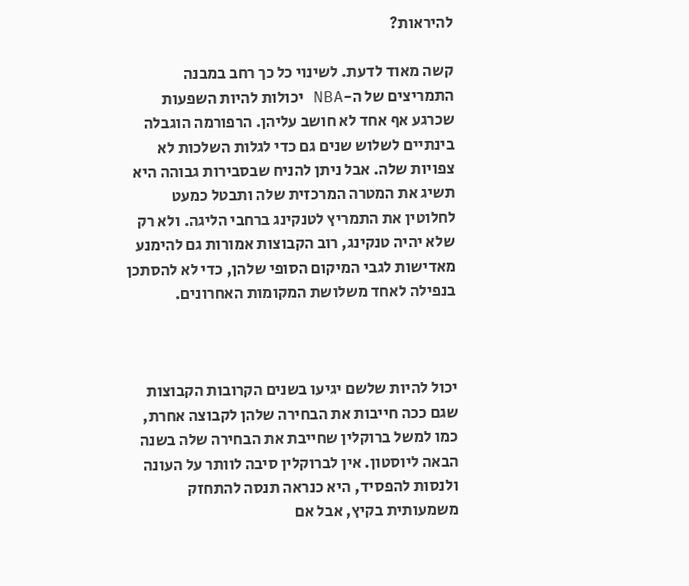להיראות?

קשה מאוד לדעת. לשינוי כל כך רחב במבנה התמריצים של ה-NBA יכולות להיות השפעות שכרגע אף אחד לא חושב עליהן. הרפורמה הוגבלה בינתיים לשלוש שנים גם כדי לגלות השלכות לא צפויות שלה. אבל ניתן להניח שבסבירות גבוהה היא תשיג את המטרה המרכזית שלה ותבטל כמעט לחלוטין את התמריץ לטנקינג ברחבי הליגה. ולא רק שלא יהיה טנקינג, רוב הקבוצות אמורות גם להימנע מאדישות לגבי המיקום הסופי שלהן, כדי לא להסתכן בנפילה לאחד משלושת המקומות האחרונים.



יכול להיות שלשם יגיעו בשנים הקרובות הקבוצות שגם ככה חייבות את הבחירה שלהן לקבוצה אחרת, כמו למשל ברוקלין שחייבת את הבחירה שלה בשנה הבאה ליוסטון. אין לברוקלין סיבה לוותר על העונה ולנסות להפסיד, היא כנראה תנסה להתחזק משמעותית בקיץ, אבל אם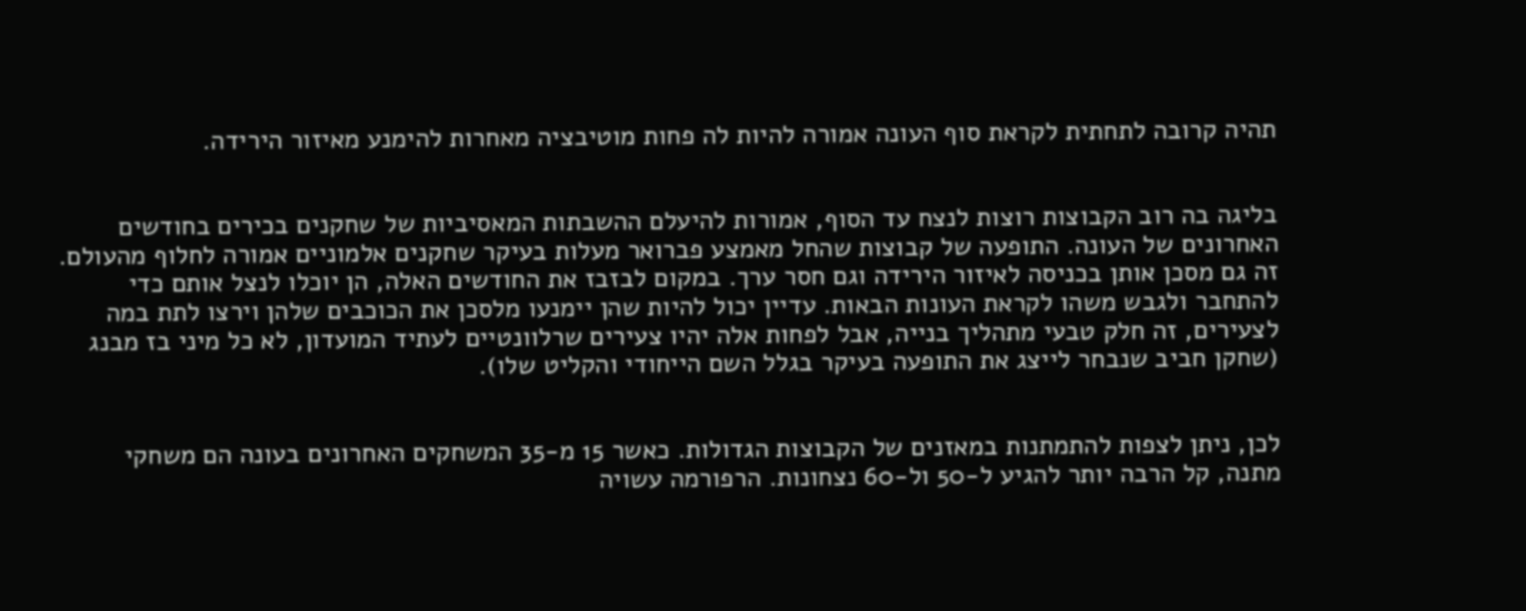תהיה קרובה לתחתית לקראת סוף העונה אמורה להיות לה פחות מוטיבציה מאחרות להימנע מאיזור הירידה.


בליגה בה רוב הקבוצות רוצות לנצח עד הסוף, אמורות להיעלם ההשבתות המאסיביות של שחקנים בכירים בחודשים האחרונים של העונה. התופעה של קבוצות שהחל מאמצע פברואר מעלות בעיקר שחקנים אלמוניים אמורה לחלוף מהעולם. זה גם מסכן אותן בכניסה לאיזור הירידה וגם חסר ערך. במקום לבזבז את החודשים האלה, הן יוכלו לנצל אותם כדי להתחבר ולגבש משהו לקראת העונות הבאות. עדיין יכול להיות שהן יימנעו מלסכן את הכוכבים שלהן וירצו לתת במה לצעירים, זה חלק טבעי מתהליך בנייה, אבל לפחות אלה יהיו צעירים שרלוונטיים לעתיד המועדון, לא כל מיני בז מבנג (שחקן חביב שנבחר לייצג את התופעה בעיקר בגלל השם הייחודי והקליט שלו).


לכן, ניתן לצפות להתמתנות במאזנים של הקבוצות הגדולות. כאשר 15 מ-35 המשחקים האחרונים בעונה הם משחקי מתנה, קל הרבה יותר להגיע ל-50 ול-60 נצחונות. הרפורמה עשויה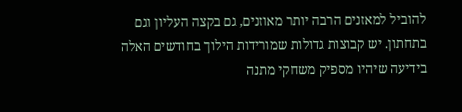להוביל למאזנים הרבה יותר מאוזנים, גם בקצה העליון וגם בתחתון. יש קבוצות גדולות שמורידות הילוך בחודשים האלה בידיעה שיהיו מספיק משחקי מתנה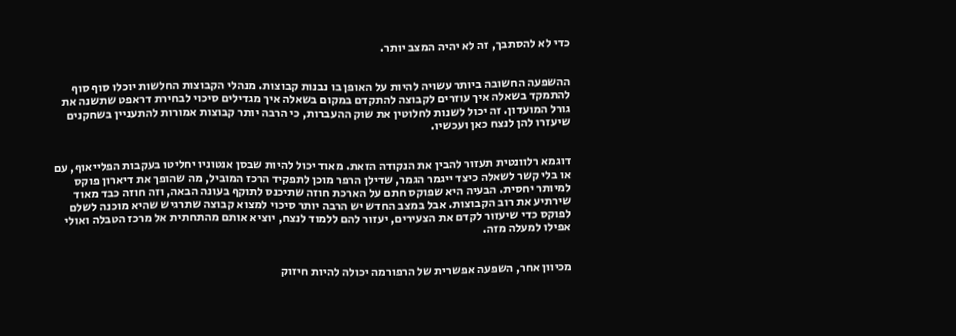כדי לא להסתבך, זה לא יהיה המצב יותר.


ההשפעה החשובה ביותר עשויה להיות על האופן בו נבנות קבוצות. מנהלי הקבוצות החלשות יוכלו סוף סוף להתמקד בשאלה איך עוזרים לקבוצה להתקדם במקום בשאלה איך מגדילים סיכוי לבחירת דראפט שתשנה את גורל המועדון. זה יכול לשנות לחלוטין את שוק ההעברות, כי הרבה יותר קבוצות אמורות להתעניין בשחקנים שיעזרו להן לנצח כאן ועכשיו.


דוגמא רלוונטית תעזור להבין את הנקודה הזאת. מאוד יכול להיות שבסן אנטוניו יחליטו בעקבות הפלייאוף, עם או בלי קשר לשאלה כיצד ייגמר הגמר, שדילן הרפר מוכן לתפקיד הרכז המוביל, מה שהופך את דיארון פוקס למיותר יחסית. הבעיה היא שפוקס חתם על הארכת חוזה שתיכנס לתוקף בעונה הבאה, וזה חוזה כבד מאוד שירתיע את רוב הקבוצות. אבל במצב החדש יש הרבה יותר סיכוי למצוא קבוצה שתרגיש שהיא מוכנה לשלם לפוקס כדי שיעזור לקדם את הצעירים, יעזור להם ללמוד לנצח, יוציא אותם מהתחתית אל מרכז הטבלה ואולי אפילו למעלה מזה.


מכיוון אחר, השפעה אפשרית של הרפורמה יכולה להיות חיזוק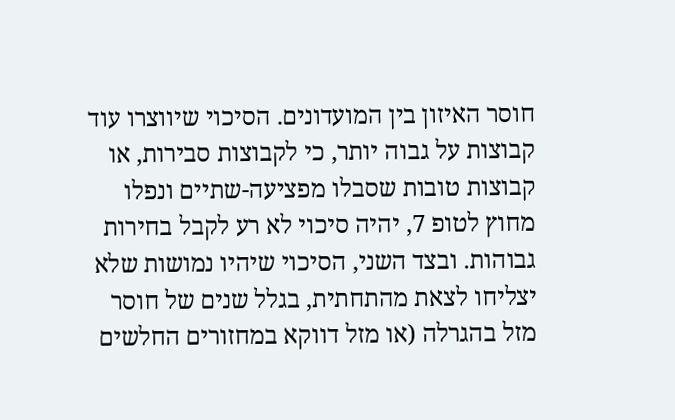חוסר האיזון בין המועדונים. הסיכוי שיווצרו עוד קבוצות על גבוה יותר, כי לקבוצות סבירות, או קבוצות טובות שסבלו מפציעה-שתיים ונפלו מחוץ לטופ 7, יהיה סיכוי לא רע לקבל בחירות גבוהות. ובצד השני, הסיכוי שיהיו נמושות שלא יצליחו לצאת מהתחתית, בגלל שנים של חוסר מזל בהגרלה (או מזל דווקא במחזורים החלשים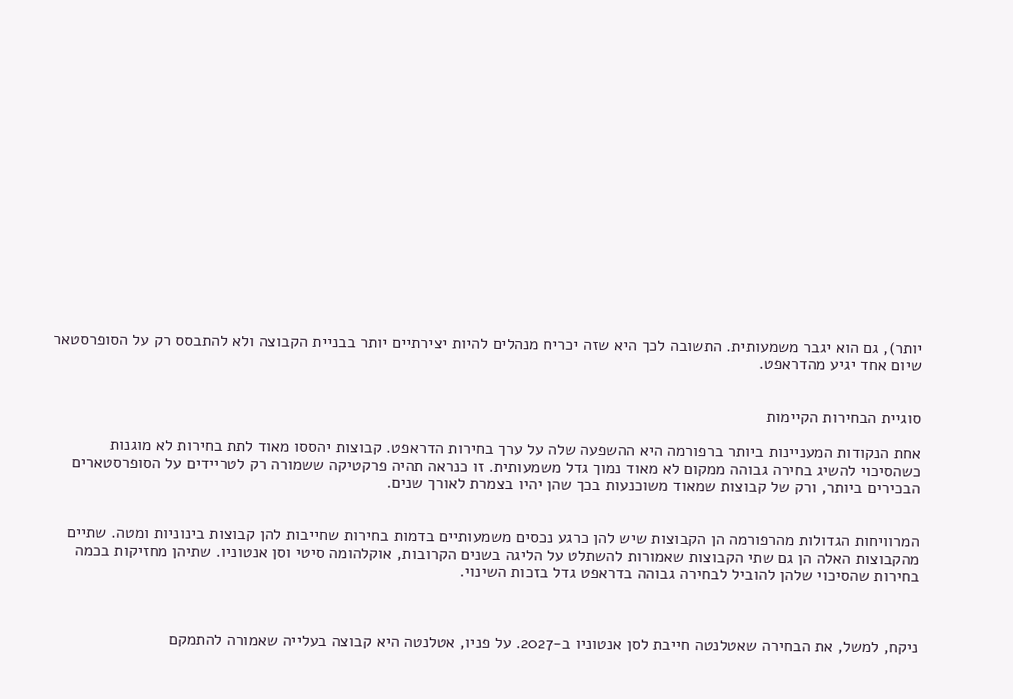יותר), גם הוא יגבר משמעותית. התשובה לכך היא שזה יכריח מנהלים להיות יצירתיים יותר בבניית הקבוצה ולא להתבסס רק על הסופרסטאר שיום אחד יגיע מהדראפט.


סוגיית הבחירות הקיימות

אחת הנקודות המעניינות ביותר ברפורמה היא ההשפעה שלה על ערך בחירות הדראפט. קבוצות יהססו מאוד לתת בחירות לא מוגנות כשהסיכוי להשיג בחירה גבוהה ממקום לא מאוד נמוך גדל משמעותית. זו כנראה תהיה פרקטיקה ששמורה רק לטריידים על הסופרסטארים הבכירים ביותר, ורק של קבוצות שמאוד משוכנעות בכך שהן יהיו בצמרת לאורך שנים.


המרוויחות הגדולות מהרפורמה הן הקבוצות שיש להן כרגע נכסים משמעותיים בדמות בחירות שחייבות להן קבוצות בינוניות ומטה. שתיים מהקבוצות האלה הן גם שתי הקבוצות שאמורות להשתלט על הליגה בשנים הקרובות, אוקלהומה סיטי וסן אנטוניו. שתיהן מחזיקות בכמה בחירות שהסיכוי שלהן להוביל לבחירה גבוהה בדראפט גדל בזכות השינוי.



ניקח, למשל, את הבחירה שאטלנטה חייבת לסן אנטוניו ב-2027. על פניו, אטלנטה היא קבוצה בעלייה שאמורה להתמקם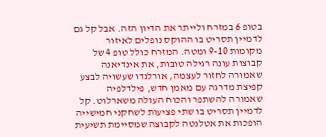בטופ 6 במזרח ולייתר את הדיון הזה. אבל קל גם לדמיין תסריט בו ההוקס נופלים לאיזור מקומות 9-10 ומטה. המזרח כולל טופ 4 של קבוצות עונה רגילה טובות, את אינדיאנה שאמורה לחזור לעצמה, אורלנדו שעשויה לבצע קפיצת מדרגה עם מאמן חדש, פילדלפיה שאמורה להשתפר והכוח העולה משארלוט. קל לדמיין תסריט בו שתי פציעות לשחקני חמישייה הופכות את אטלנטה לקבוצה שמסיימת תשיעית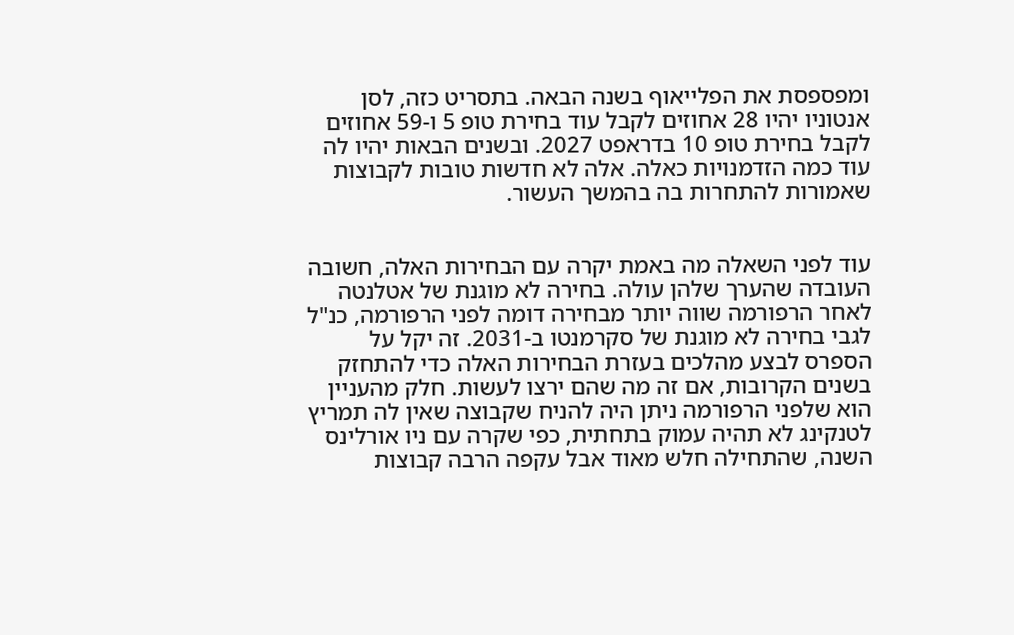ומפספסת את הפלייאוף בשנה הבאה. בתסריט כזה, לסן אנטוניו יהיו 28 אחוזים לקבל עוד בחירת טופ 5 ו-59 אחוזים לקבל בחירת טופ 10 בדראפט 2027. ובשנים הבאות יהיו לה עוד כמה הזדמנויות כאלה. אלה לא חדשות טובות לקבוצות שאמורות להתחרות בה בהמשך העשור.


עוד לפני השאלה מה באמת יקרה עם הבחירות האלה, חשובה העובדה שהערך שלהן עולה. בחירה לא מוגנת של אטלנטה לאחר הרפורמה שווה יותר מבחירה דומה לפני הרפורמה, כנ"ל לגבי בחירה לא מוגנת של סקרמנטו ב-2031. זה יקל על הספרס לבצע מהלכים בעזרת הבחירות האלה כדי להתחזק בשנים הקרובות, אם זה מה שהם ירצו לעשות. חלק מהעניין הוא שלפני הרפורמה ניתן היה להניח שקבוצה שאין לה תמריץ לטנקינג לא תהיה עמוק בתחתית, כפי שקרה עם ניו אורלינס השנה, שהתחילה חלש מאוד אבל עקפה הרבה קבוצות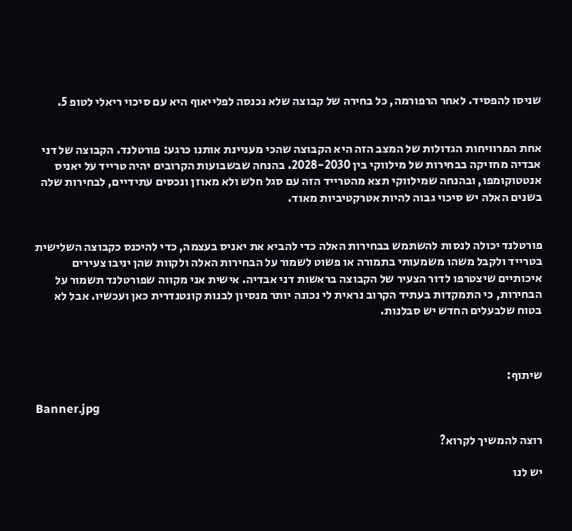שניסו להפסיד. לאחר הרפורמה, כל בחירה של קבוצה שלא נכנסה לפלייאוף היא עם סיכוי ריאלי לטופ 5.


אחת המרוויחות הגדולות של המצב הזה היא הקבוצה שהכי מעניינת אותנו כרגע: פורטלנד. הקבוצה של דני אבדיה מחזיקה בבחירות של מילווקי בין 2028-2030. בהנחה שבשבועות הקרובים יהיה טרייד על יאניס אנטטוקומפו, ובהנחה שמילווקי תצא מהטרייד הזה עם סגל חלש ולא מאוזן ונכסים עתידיים, לבחירות שלה בשנים האלה יש סיכוי גבוה להיות אטרקטיביות מאוד.


פורטלנד יכולה לנסות להשתמש בבחירות האלה כדי להביא את יאניס בעצמה, כדי להיכנס כקבוצה השלישית בטרייד ולקבל משהו משמעותי בתמורה או פשוט לשמור על הבחירות האלה ולקוות שהן יניבו צעירים איכותיים שיצטרפו לדור הצעיר של הקבוצה בראשות דני אבדיה. אישית אני מקווה שפורטלנד תשמור על הבחירות, כי התמקדות בעתיד הקרוב נראית לי נכונה יותר מנסיון לבנות קונטנדרית כאן ועכשיו. אבל לא בטוח שלבעלים החדש יש סבלנות.



שיתוף:

Banner.jpg

רוצה להמשיך לקרוא?

יש לנו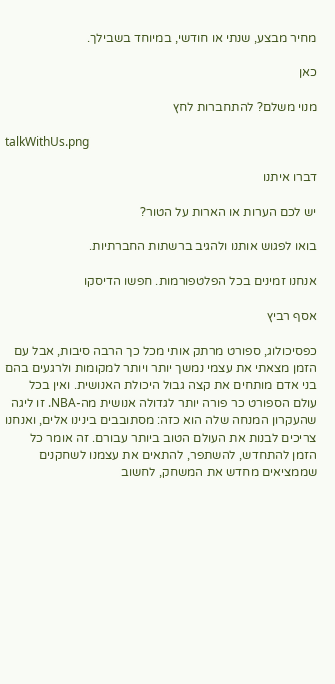מחיר מבצע, שנתי או חודשי, במיוחד בשבילך.

כאן

מנוי משלם? להתחברות לחץ

talkWithUs.png

דברו איתנו

יש לכם הערות או הארות על הטור?

בואו לפגוש אותנו ולהגיב ברשתות החברתיות.

אנחנו זמינים בכל הפלטפורמות. חפשו הדיסקו

אסף רביץ

כפסיכולוג, ספורט מרתק אותי מכל כך הרבה סיבות, אבל עם הזמן מצאתי את עצמי נמשך יותר ויותר למקומות ולרגעים בהם בני אדם מותחים את קצה גבול היכולת האנושית. ואין בכל עולם הספורט כר פורה יותר לגדולה אנושית מה-NBA. זו ליגה שהעקרון המנחה שלה הוא כזה: מסתובבים בינינו אלים, ואנחנו צריכים לבנות את העולם הטוב ביותר עבורם. זה אומר כל הזמן להתחדש, להשתפר, להתאים את עצמנו לשחקנים שממציאים מחדש את המשחק, לחשוב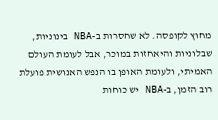מחוץ לקופסה. לא שחסרות ב-NBA בינוניות, שבלוניות והיאחזות במוכר, אבל לעומת העולם האמיתי, ולעומת האופן בו הנפש האנושית פועלת רוב הזמן, ב-NBA יש כוחות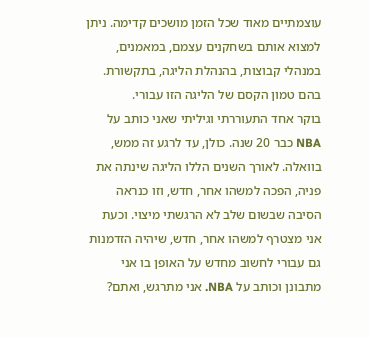עוצמתיים מאוד שכל הזמן מושכים קדימה. ניתן למצוא אותם בשחקנים עצמם, במאמנים, במנהלי קבוצות, בהנהלת הליגה, בתקשורת. בהם טמון הקסם של הליגה הזו עבורי.
בוקר אחד התעוררתי וגיליתי שאני כותב על NBA כבר 20 שנה. כולן, עד לרגע זה ממש, בוואלה. לאורך השנים הללו הליגה שינתה את פניה, הפכה למשהו אחר, חדש, וזו כנראה הסיבה שבשום שלב לא הרגשתי מיצוי. וכעת אני מצטרף למשהו אחר, חדש, שיהיה הזדמנות גם עבורי לחשוב מחדש על האופן בו אני מתבונן וכותב על NBA. אני מתרגש, ואתם?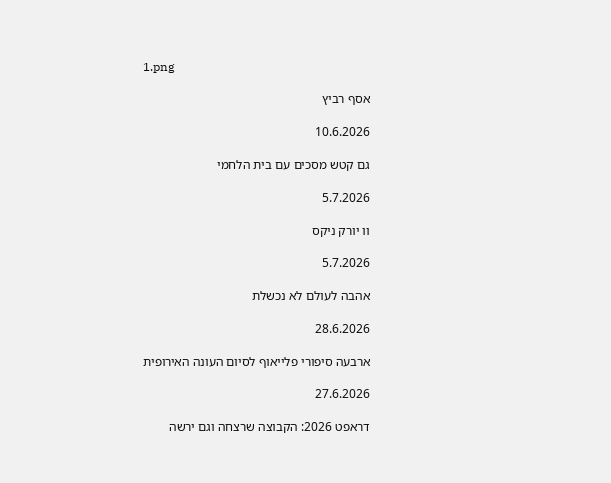1.png

אסף רביץ

10.6.2026

גם קטש מסכים עם בית הלחמי

5.7.2026

וו יורק ניקס

5.7.2026

אהבה לעולם לא נכשלת

28.6.2026

ארבעה סיפורי פלייאוף לסיום העונה האירופית

27.6.2026

דראפט 2026: הקבוצה שרצחה וגם ירשה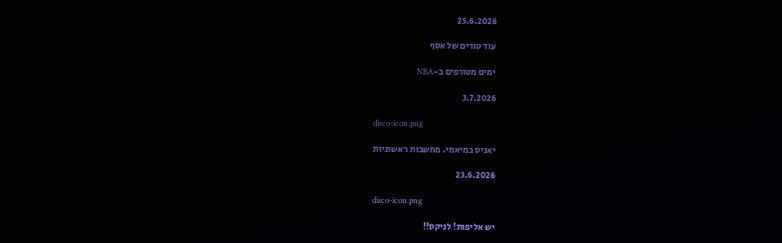25.6.2026

עוד טורים של אסף

ימים מטורפים ב-NBA

3.7.2026

disco-icon.png

יאניס במיאמי. מחשבות ראשוניות

23.6.2026

disco-icon.png

יש אליפות! לניקס!!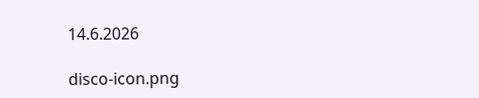14.6.2026

disco-icon.png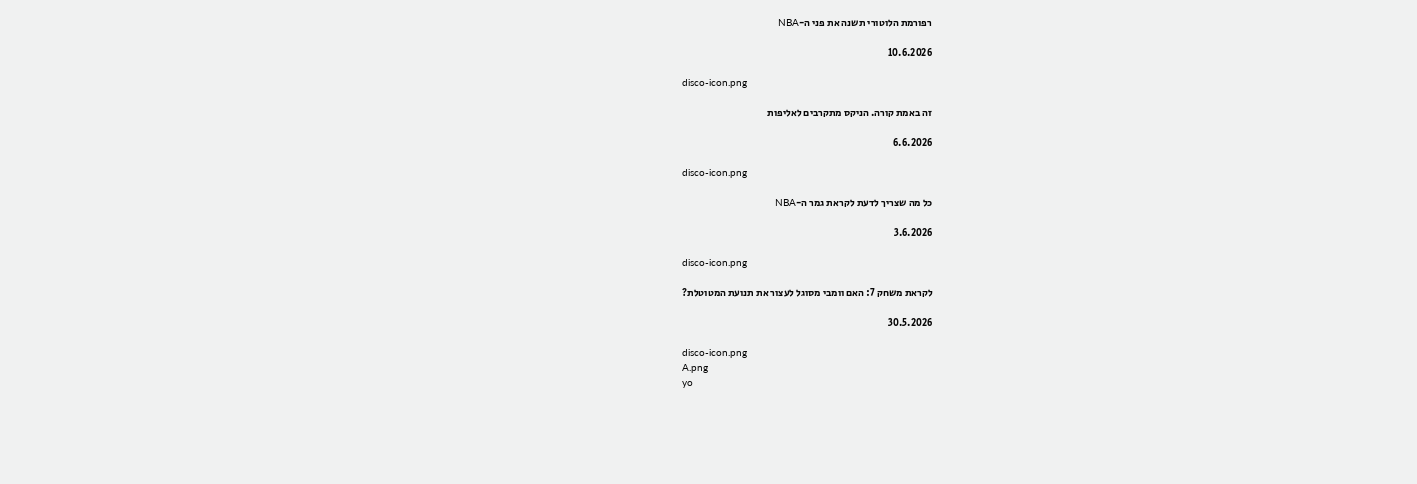רפורמת הלוטורי תשנה את פני ה-NBA

10.6.2026

disco-icon.png

זה באמת קורה. הניקס מתקרבים לאליפות

6.6.2026

disco-icon.png

כל מה שצריך לדעת לקראת גמר ה-NBA

3.6.2026

disco-icon.png

לקראת משחק 7: האם וומבי מסוגל לעצור את תנועת המטוטלת?

30.5.2026

disco-icon.png
A.png
yo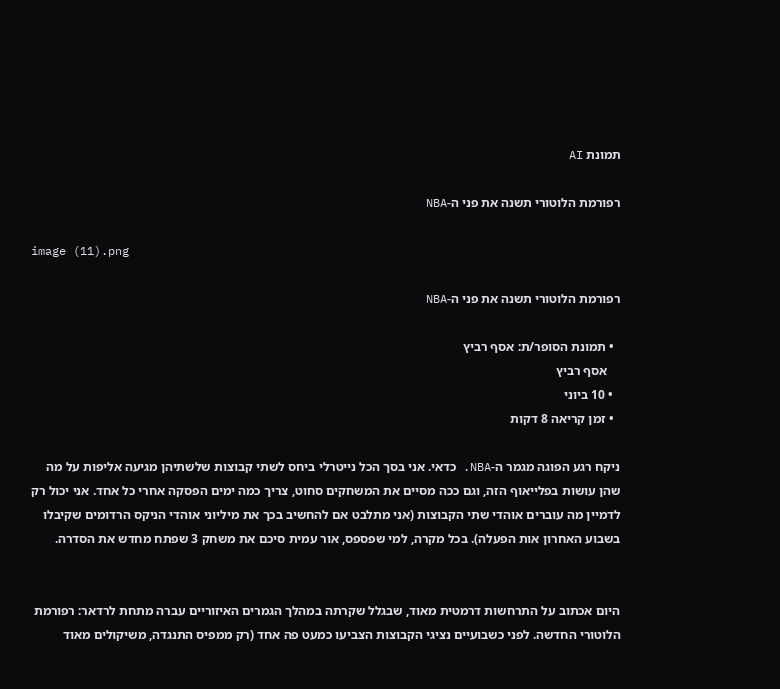תמונת AI

רפורמת הלוטורי תשנה את פני ה-NBA

image (11).png

רפורמת הלוטורי תשנה את פני ה-NBA

  • תמונת הסופר/ת: אסף רביץ
    אסף רביץ
  • 10 ביוני
  • זמן קריאה 8 דקות

ניקח רגע הפוגה מגמר ה-NBA. כדאי. אני בסך הכל נייטרלי ביחס לשתי קבוצות שלשתיהן מגיעה אליפות על מה שהן עושות בפלייאוף הזה, וגם ככה מסיים את המשחקים סחוט, צריך כמה ימים הפסקה אחרי כל אחד. אני יכול רק לדמיין מה עוברים אוהדי שתי הקבוצות (אני מתלבט אם להחשיב בכך את מיליוני אוהדי הניקס הרדומים שקיבלו בשבוע האחרון אות הפעלה). בכל מקרה, למי שפספס, אור עמית סיכם את משחק 3 שפתח מחדש את הסדרה.


היום אכתוב על התרחשות דרמטית מאוד, שבגלל שקרתה במהלך הגמרים האיזוריים עברה מתחת לרדאר: רפורמת הלוטורי החדשה. לפני כשבועיים נציגי הקבוצות הצביעו כמעט פה אחד (רק ממפיס התנגדה, משיקולים מאוד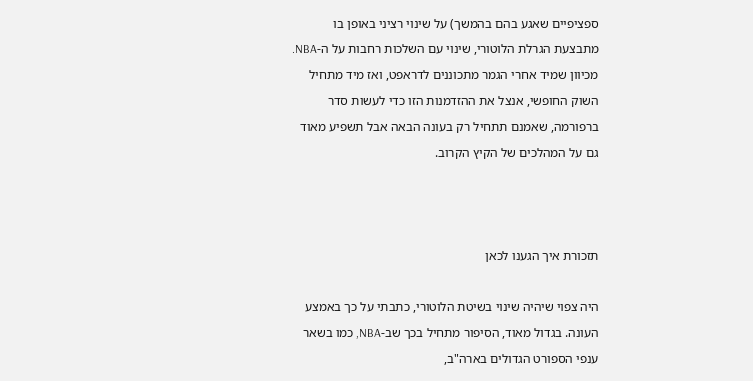ספציפיים שאגע בהם בהמשך) על שינוי רציני באופן בו מתבצעת הגרלת הלוטורי, שינוי עם השלכות רחבות על ה-NBA. מכיוון שמיד אחרי הגמר מתכוננים לדראפט, ואז מיד מתחיל השוק החופשי, אנצל את ההזדמנות הזו כדי לעשות סדר ברפורמה, שאמנם תתחיל רק בעונה הבאה אבל תשפיע מאוד גם על המהלכים של הקיץ הקרוב.



תזכורת איך הגענו לכאן

היה צפוי שיהיה שינוי בשיטת הלוטורי, כתבתי על כך באמצע העונה. בגדול מאוד, הסיפור מתחיל בכך שב-NBA, כמו בשאר ענפי הספורט הגדולים בארה"ב,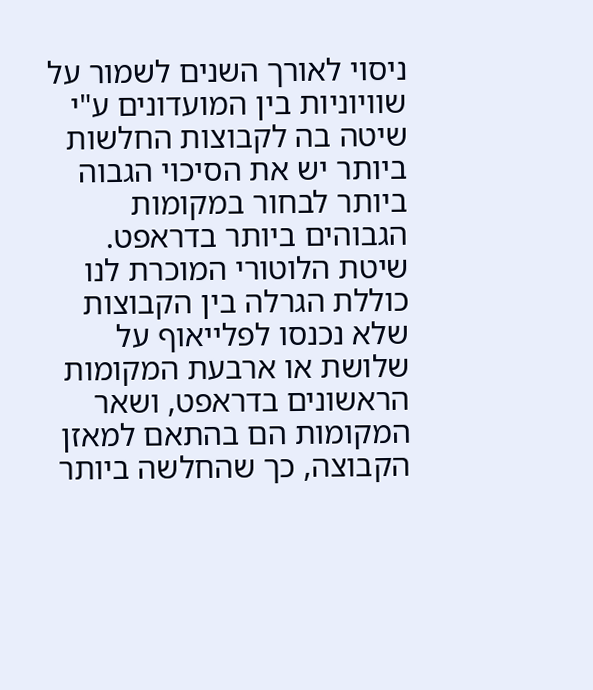ניסוי לאורך השנים לשמור על שוויוניות בין המועדונים ע"י שיטה בה לקבוצות החלשות ביותר יש את הסיכוי הגבוה ביותר לבחור במקומות הגבוהים ביותר בדראפט. שיטת הלוטורי המוכרת לנו כוללת הגרלה בין הקבוצות שלא נכנסו לפלייאוף על שלושת או ארבעת המקומות הראשונים בדראפט, ושאר המקומות הם בהתאם למאזן הקבוצה, כך שהחלשה ביותר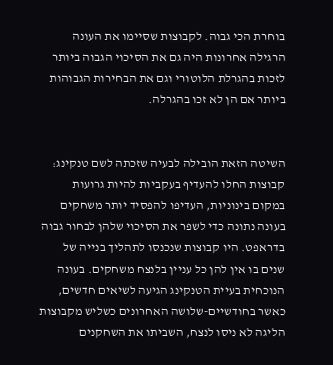בוחרת הכי גבוה. לקבוצות שסיימו את העונה הרגילה אחרונות היה גם את הסיכוי הגבוה ביותר לזכות בהגרלת הלוטורי וגם את הבחירות הגבוהות ביותר אם הן לא זכו בהגרלה.


השיטה הזאת הובילה לבעיה שזכתה לשם טנקינג: קבוצות החלו להעדיף בעקביות להיות גרועות במקום בינוניות, העדיפו להפסיד יותר משחקים בעונה נתונה כדי לשפר את הסיכוי שלהן לבחור גבוה בדראפט. היו קבוצות שנכנסו לתהליך בנייה של שנים בו אין להן כל עניין בלנצח משחקים. בעונה הנוכחית בעיית הטנקינג הגיעה לשיאים חדשים, כאשר בחודשיים-שלושה האחרונים כשליש מקבוצות הליגה לא ניסו לנצח, השביתו את השחקנים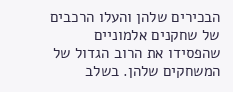הבכירים שלהן והעלו הרכבים של שחקנים אלמוניים שהפסידו את הרוב הגדול של המשחקים שלהן. בשלב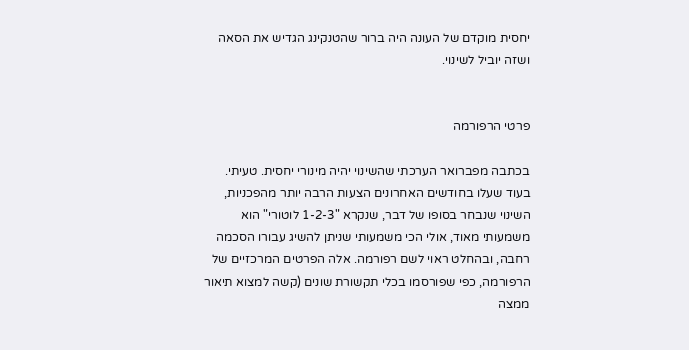יחסית מוקדם של העונה היה ברור שהטנקינג הגדיש את הסאה ושזה יוביל לשינוי.


פרטי הרפורמה

בכתבה מפברואר הערכתי שהשינוי יהיה מינורי יחסית. טעיתי. בעוד שעלו בחודשים האחרונים הצעות הרבה יותר מהפכניות, השינוי שנבחר בסופו של דבר, שנקרא "1-2-3 לוטורי" הוא משמעותי מאוד, אולי הכי משמעותי שניתן להשיג עבורו הסכמה רחבה, ובהחלט ראוי לשם רפורמה. אלה הפרטים המרכזיים של הרפורמה, כפי שפורסמו בכלי תקשורת שונים (קשה למצוא תיאור ממצה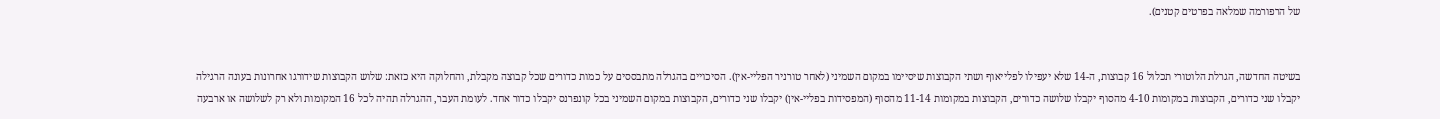של הרפורמה שמלאה בפרטים קטנים).


בשיטה החדשה, הגרלת הלוטורי תכלול 16 קבוצות, ה-14 שלא יעפילו לפלייאוף ושתי הקבוצות שיסיימו במקום השמיני (לאחר טורניר הפליי-אין). הסיכויים בהגרלה מתבססים על כמות כדורים שכל קבוצה מקבלת, והחלוקה היא כזאת: שלוש הקבוצות שידורגו אחרונות בעונה הרגילה יקבלו שני כדורים, הקבוצות במקומות 4-10 מהסוף יקבלו שלושה כדורים, הקבוצות במקומות 11-14 מהסוף (המפסידות בפליי-אין) יקבלו שני כדורים, הקבוצות במקום השמיני בכל קונפרנס יקבלו כדור אחד. לעומת העבר, ההגרלה תהיה לכל 16 המקומות ולא רק לשלושה או ארבעה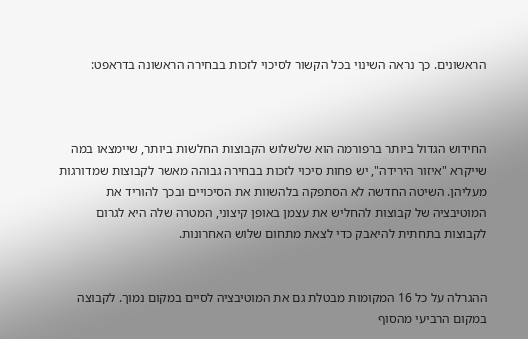הראשונים. כך נראה השינוי בכל הקשור לסיכוי לזכות בבחירה הראשונה בדראפט:



החידוש הגדול ביותר ברפורמה הוא שלשלוש הקבוצות החלשות ביותר, שיימצאו במה שייקרא "איזור הירידה", יש פחות סיכוי לזכות בבחירה גבוהה מאשר לקבוצות שמדורגות מעליהן. השיטה החדשה לא הסתפקה בלהשוות את הסיכויים ובכך להוריד את המוטיבציה של קבוצות להחליש את עצמן באופן קיצוני, המטרה שלה היא לגרום לקבוצות בתחתית להיאבק כדי לצאת מתחום שלוש האחרונות.


ההגרלה על כל 16 המקומות מבטלת גם את המוטיבציה לסיים במקום נמוך. לקבוצה במקום הרביעי מהסוף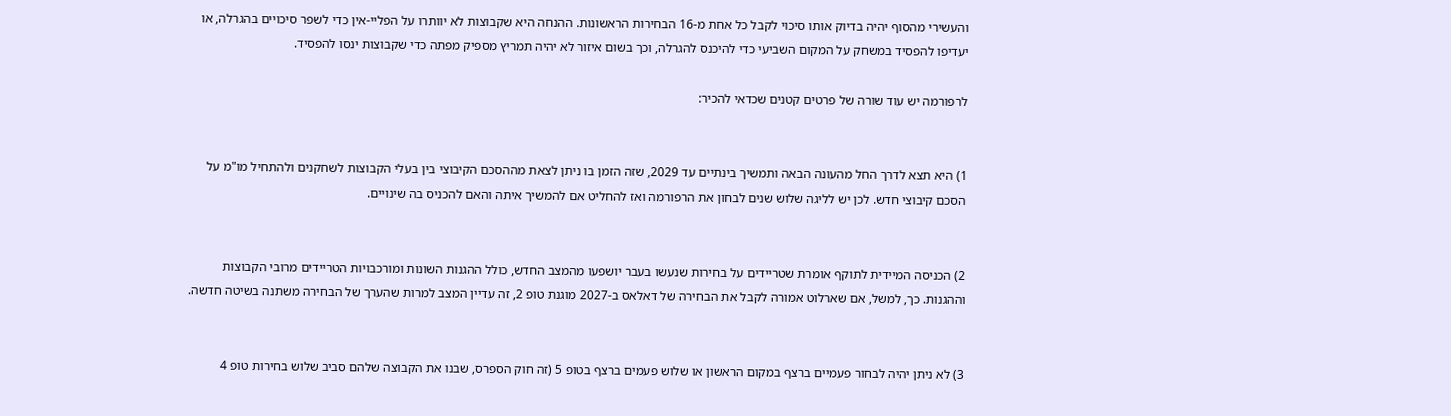והעשירי מהסוף יהיה בדיוק אותו סיכוי לקבל כל אחת מ-16 הבחירות הראשונות. ההנחה היא שקבוצות לא יוותרו על הפליי-אין כדי לשפר סיכויים בהגרלה, או יעדיפו להפסיד במשחק על המקום השביעי כדי להיכנס להגרלה, וכך בשום איזור לא יהיה תמריץ מספיק מפתה כדי שקבוצות ינסו להפסיד.

לרפורמה יש עוד שורה של פרטים קטנים שכדאי להכיר:


1) היא תצא לדרך החל מהעונה הבאה ותמשיך בינתיים עד 2029, שזה הזמן בו ניתן לצאת מההסכם הקיבוצי בין בעלי הקבוצות לשחקנים ולהתחיל מו"מ על הסכם קיבוצי חדש. לכן יש לליגה שלוש שנים לבחון את הרפורמה ואז להחליט אם להמשיך איתה והאם להכניס בה שינויים.


2) הכניסה המיידית לתוקף אומרת שטריידים על בחירות שנעשו בעבר יושפעו מהמצב החדש, כולל ההגנות השונות ומורכבויות הטריידים מרובי הקבוצות וההגנות. כך, למשל, אם שארלוט אמורה לקבל את הבחירה של דאלאס ב-2027 מוגנת טופ 2, זה עדיין המצב למרות שהערך של הבחירה משתנה בשיטה חדשה.


3) לא ניתן יהיה לבחור פעמיים ברצף במקום הראשון או שלוש פעמים ברצף בטופ 5 (זה חוק הספרס, שבנו את הקבוצה שלהם סביב שלוש בחירות טופ 4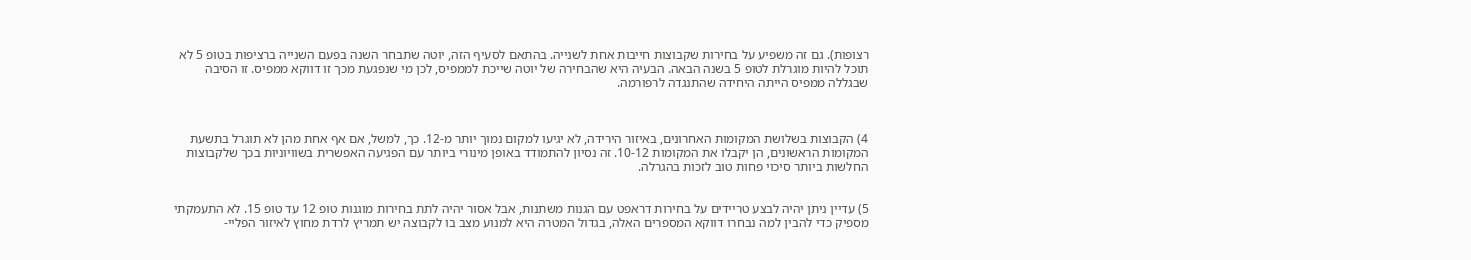רצופות). גם זה משפיע על בחירות שקבוצות חייבות אחת לשנייה. בהתאם לסעיף הזה, יוטה שתבחר השנה בפעם השנייה ברציפות בטופ 5 לא תוכל להיות מוגרלת לטופ 5 בשנה הבאה. הבעיה היא שהבחירה של יוטה שייכת לממפיס, לכן מי שנפגעת מכך זו דווקא ממפיס. זו הסיבה שבגללה ממפיס הייתה היחידה שהתנגדה לרפורמה.



4) הקבוצות בשלושת המקומות האחרונים, באיזור הירידה, לא יגיעו למקום נמוך יותר מ-12. כך, למשל, אם אף אחת מהן לא תוגרל בתשעת המקומות הראשונים, הן יקבלו את המקומות 10-12. זה נסיון להתמודד באופן מינורי ביותר עם הפגיעה האפשרית בשוויוניות בכך שלקבוצות החלשות ביותר סיכוי פחות טוב לזכות בהגרלה.


5) עדיין ניתן יהיה לבצע טריידים על בחירות דראפט עם הגנות משתנות, אבל אסור יהיה לתת בחירות מוגנות טופ 12 עד טופ 15. לא התעמקתי מספיק כדי להבין למה נבחרו דווקא המספרים האלה, בגדול המטרה היא למנוע מצב בו לקבוצה יש תמריץ לרדת מחוץ לאיזור הפליי-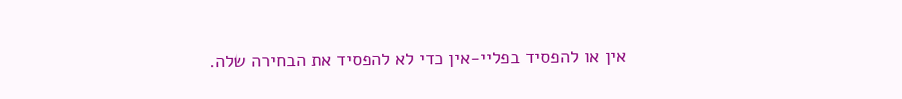אין או להפסיד בפליי-אין כדי לא להפסיד את הבחירה שלה.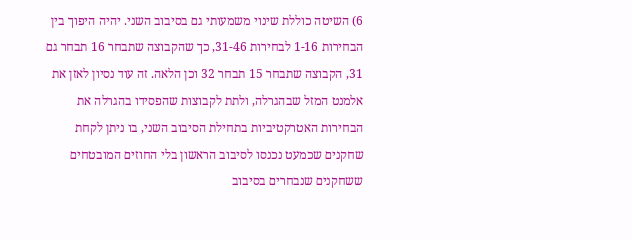6) השיטה כוללת שינוי משמעותי גם בסיבוב השני. יהיה היפוך בין הבחירות 1-16 לבחירות 31-46, כך שהקבוצה שתבחר 16 תבחר גם 31, הקבוצה שתבחר 15 תבחר 32 וכן הלאה. זה עוד נסיון לאזן את אלמנט המזל שבהגרלה, ולתת לקבוצות שהפסידו בהגרלה את הבחירות האטרקטיביות בתחילת הסיבוב השני, בו ניתן לקחת שחקנים שכמעט נכנסו לסיבוב הראשון בלי החוזים המובטחים ששחקנים שנבחרים בסיבוב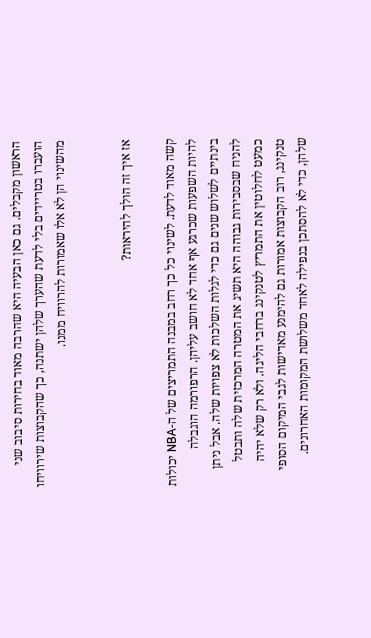הראשון מקבלים. גם כאן הבעיה היא שהרבה מאוד בחירות סיבוב שני הועברו בטריידים בלי לדעת שהערך שלהן ישתנה, כך שהקבוצות שירוויחו מהשינוי הן לא אלו שאמורות להרוויח ממנו.


אז איך זה הולך להיראות?

קשה מאוד לדעת. לשינוי כל כך רחב במבנה התמריצים של ה-NBA יכולות להיות השפעות שכרגע אף אחד לא חושב עליהן. הרפורמה הוגבלה בינתיים לשלוש שנים גם כדי לגלות השלכות לא צפויות שלה. אבל ניתן להניח שבסבירות גבוהה היא תשיג את המטרה המרכזית שלה ותבטל כמעט לחלוטין את התמריץ לטנקינג ברחבי הליגה. ולא רק שלא יהיה טנקינג, רוב הקבוצות אמורות גם להימנע מאדישות לגבי המיקום הסופי שלהן, כדי לא להסתכן בנפילה לאחד משלושת המקומות האחרונים.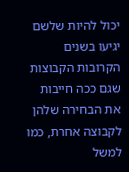יכול להיות שלשם יגיעו בשנים הקרובות הקבוצות שגם ככה חייבות את הבחירה שלהן לקבוצה אחרת, כמו למשל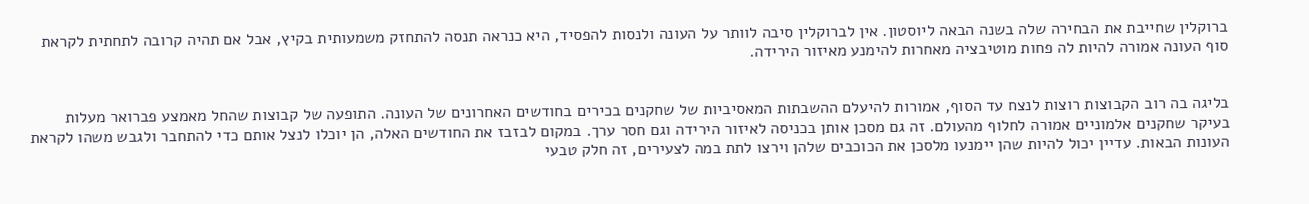ברוקלין שחייבת את הבחירה שלה בשנה הבאה ליוסטון. אין לברוקלין סיבה לוותר על העונה ולנסות להפסיד, היא כנראה תנסה להתחזק משמעותית בקיץ, אבל אם תהיה קרובה לתחתית לקראת סוף העונה אמורה להיות לה פחות מוטיבציה מאחרות להימנע מאיזור הירידה.


בליגה בה רוב הקבוצות רוצות לנצח עד הסוף, אמורות להיעלם ההשבתות המאסיביות של שחקנים בכירים בחודשים האחרונים של העונה. התופעה של קבוצות שהחל מאמצע פברואר מעלות בעיקר שחקנים אלמוניים אמורה לחלוף מהעולם. זה גם מסכן אותן בכניסה לאיזור הירידה וגם חסר ערך. במקום לבזבז את החודשים האלה, הן יוכלו לנצל אותם כדי להתחבר ולגבש משהו לקראת העונות הבאות. עדיין יכול להיות שהן יימנעו מלסכן את הכוכבים שלהן וירצו לתת במה לצעירים, זה חלק טבעי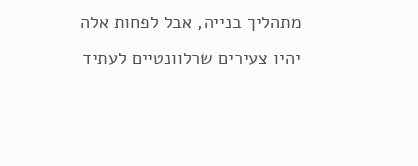מתהליך בנייה, אבל לפחות אלה יהיו צעירים שרלוונטיים לעתיד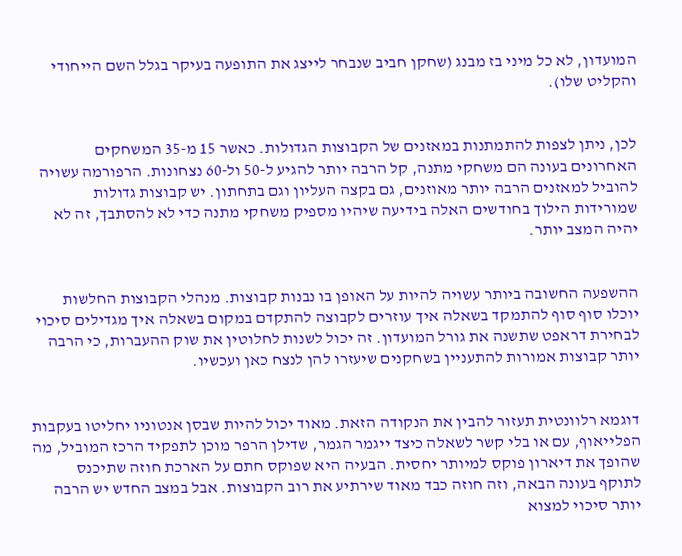המועדון, לא כל מיני בז מבנג (שחקן חביב שנבחר לייצג את התופעה בעיקר בגלל השם הייחודי והקליט שלו).


לכן, ניתן לצפות להתמתנות במאזנים של הקבוצות הגדולות. כאשר 15 מ-35 המשחקים האחרונים בעונה הם משחקי מתנה, קל הרבה יותר להגיע ל-50 ול-60 נצחונות. הרפורמה עשויה להוביל למאזנים הרבה יותר מאוזנים, גם בקצה העליון וגם בתחתון. יש קבוצות גדולות שמורידות הילוך בחודשים האלה בידיעה שיהיו מספיק משחקי מתנה כדי לא להסתבך, זה לא יהיה המצב יותר.


ההשפעה החשובה ביותר עשויה להיות על האופן בו נבנות קבוצות. מנהלי הקבוצות החלשות יוכלו סוף סוף להתמקד בשאלה איך עוזרים לקבוצה להתקדם במקום בשאלה איך מגדילים סיכוי לבחירת דראפט שתשנה את גורל המועדון. זה יכול לשנות לחלוטין את שוק ההעברות, כי הרבה יותר קבוצות אמורות להתעניין בשחקנים שיעזרו להן לנצח כאן ועכשיו.


דוגמא רלוונטית תעזור להבין את הנקודה הזאת. מאוד יכול להיות שבסן אנטוניו יחליטו בעקבות הפלייאוף, עם או בלי קשר לשאלה כיצד ייגמר הגמר, שדילן הרפר מוכן לתפקיד הרכז המוביל, מה שהופך את דיארון פוקס למיותר יחסית. הבעיה היא שפוקס חתם על הארכת חוזה שתיכנס לתוקף בעונה הבאה, וזה חוזה כבד מאוד שירתיע את רוב הקבוצות. אבל במצב החדש יש הרבה יותר סיכוי למצוא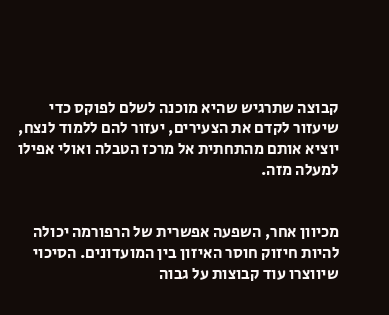קבוצה שתרגיש שהיא מוכנה לשלם לפוקס כדי שיעזור לקדם את הצעירים, יעזור להם ללמוד לנצח, יוציא אותם מהתחתית אל מרכז הטבלה ואולי אפילו למעלה מזה.


מכיוון אחר, השפעה אפשרית של הרפורמה יכולה להיות חיזוק חוסר האיזון בין המועדונים. הסיכוי שיווצרו עוד קבוצות על גבוה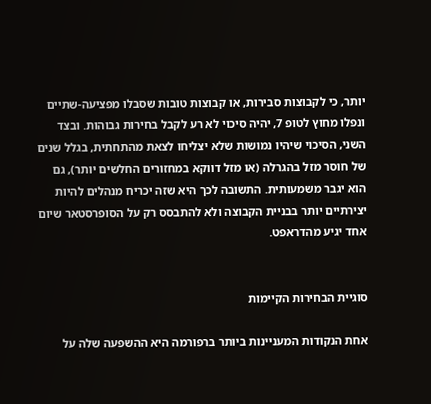יותר, כי לקבוצות סבירות, או קבוצות טובות שסבלו מפציעה-שתיים ונפלו מחוץ לטופ 7, יהיה סיכוי לא רע לקבל בחירות גבוהות. ובצד השני, הסיכוי שיהיו נמושות שלא יצליחו לצאת מהתחתית, בגלל שנים של חוסר מזל בהגרלה (או מזל דווקא במחזורים החלשים יותר), גם הוא יגבר משמעותית. התשובה לכך היא שזה יכריח מנהלים להיות יצירתיים יותר בבניית הקבוצה ולא להתבסס רק על הסופרסטאר שיום אחד יגיע מהדראפט.


סוגיית הבחירות הקיימות

אחת הנקודות המעניינות ביותר ברפורמה היא ההשפעה שלה על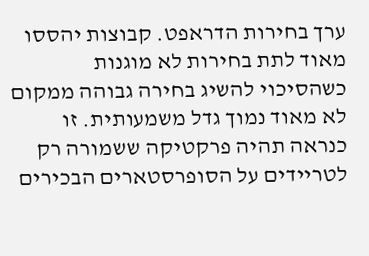ערך בחירות הדראפט. קבוצות יהססו מאוד לתת בחירות לא מוגנות כשהסיכוי להשיג בחירה גבוהה ממקום לא מאוד נמוך גדל משמעותית. זו כנראה תהיה פרקטיקה ששמורה רק לטריידים על הסופרסטארים הבכירים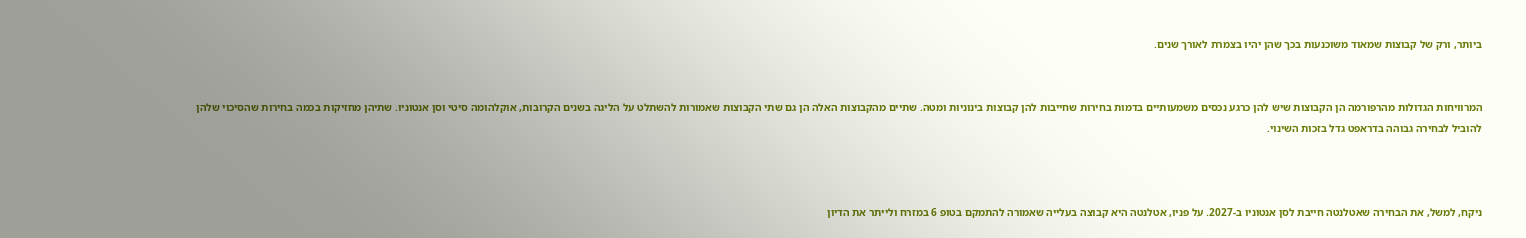ביותר, ורק של קבוצות שמאוד משוכנעות בכך שהן יהיו בצמרת לאורך שנים.


המרוויחות הגדולות מהרפורמה הן הקבוצות שיש להן כרגע נכסים משמעותיים בדמות בחירות שחייבות להן קבוצות בינוניות ומטה. שתיים מהקבוצות האלה הן גם שתי הקבוצות שאמורות להשתלט על הליגה בשנים הקרובות, אוקלהומה סיטי וסן אנטוניו. שתיהן מחזיקות בכמה בחירות שהסיכוי שלהן להוביל לבחירה גבוהה בדראפט גדל בזכות השינוי.



ניקח, למשל, את הבחירה שאטלנטה חייבת לסן אנטוניו ב-2027. על פניו, אטלנטה היא קבוצה בעלייה שאמורה להתמקם בטופ 6 במזרח ולייתר את הדיון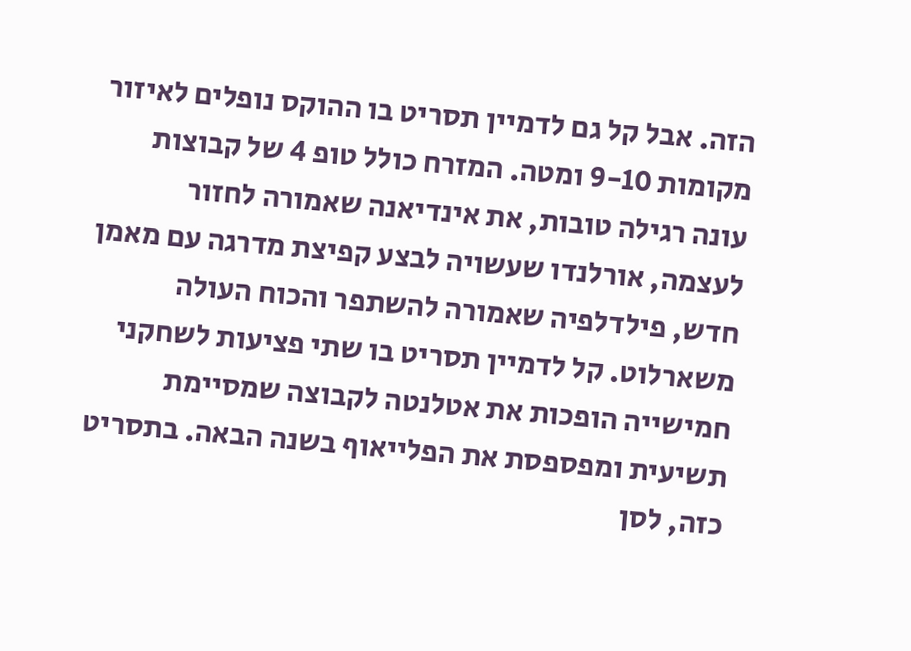הזה. אבל קל גם לדמיין תסריט בו ההוקס נופלים לאיזור מקומות 9-10 ומטה. המזרח כולל טופ 4 של קבוצות עונה רגילה טובות, את אינדיאנה שאמורה לחזור לעצמה, אורלנדו שעשויה לבצע קפיצת מדרגה עם מאמן חדש, פילדלפיה שאמורה להשתפר והכוח העולה משארלוט. קל לדמיין תסריט בו שתי פציעות לשחקני חמישייה הופכות את אטלנטה לקבוצה שמסיימת תשיעית ומפספסת את הפלייאוף בשנה הבאה. בתסריט כזה, לסן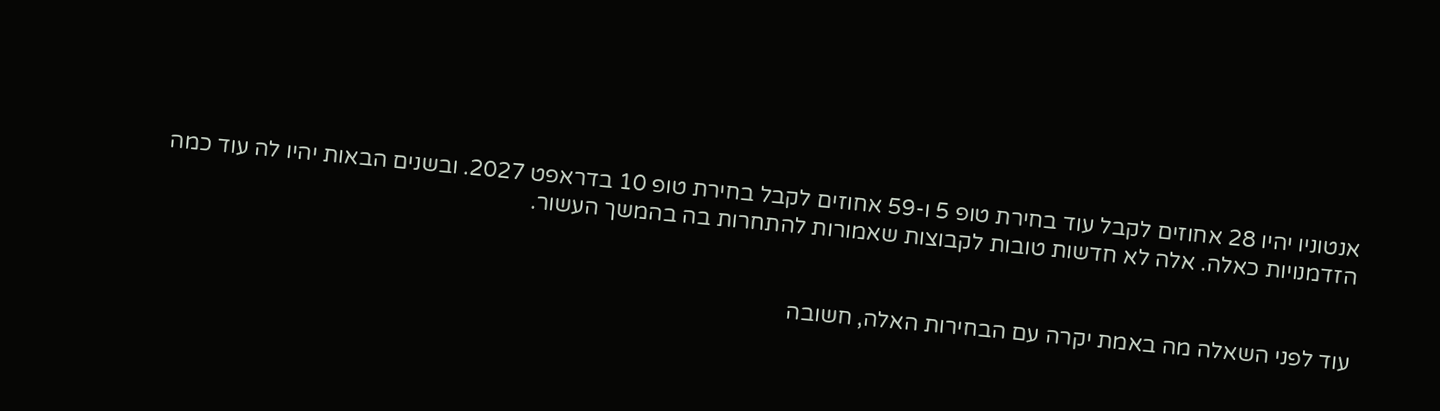אנטוניו יהיו 28 אחוזים לקבל עוד בחירת טופ 5 ו-59 אחוזים לקבל בחירת טופ 10 בדראפט 2027. ובשנים הבאות יהיו לה עוד כמה הזדמנויות כאלה. אלה לא חדשות טובות לקבוצות שאמורות להתחרות בה בהמשך העשור.


עוד לפני השאלה מה באמת יקרה עם הבחירות האלה, חשובה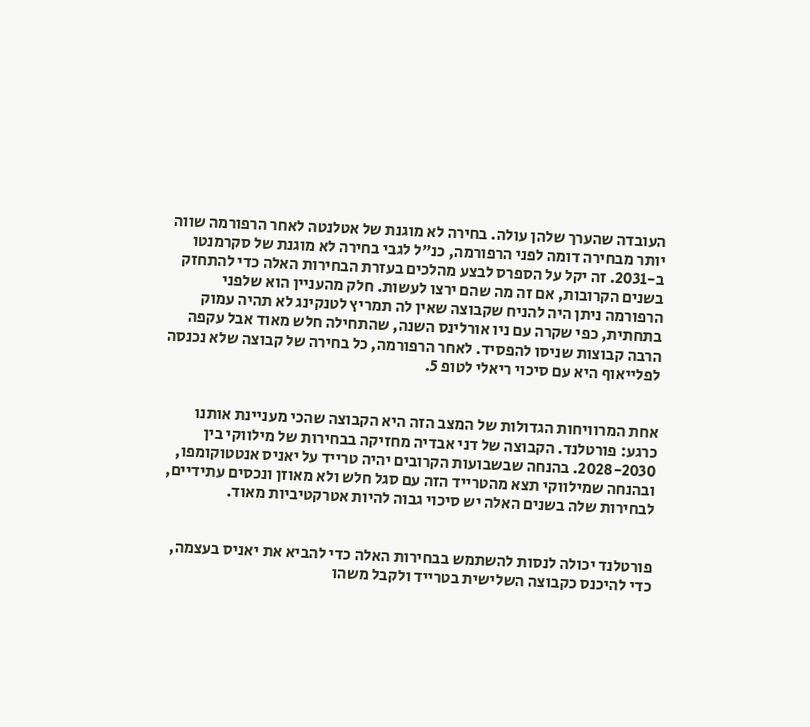העובדה שהערך שלהן עולה. בחירה לא מוגנת של אטלנטה לאחר הרפורמה שווה יותר מבחירה דומה לפני הרפורמה, כנ"ל לגבי בחירה לא מוגנת של סקרמנטו ב-2031. זה יקל על הספרס לבצע מהלכים בעזרת הבחירות האלה כדי להתחזק בשנים הקרובות, אם זה מה שהם ירצו לעשות. חלק מהעניין הוא שלפני הרפורמה ניתן היה להניח שקבוצה שאין לה תמריץ לטנקינג לא תהיה עמוק בתחתית, כפי שקרה עם ניו אורלינס השנה, שהתחילה חלש מאוד אבל עקפה הרבה קבוצות שניסו להפסיד. לאחר הרפורמה, כל בחירה של קבוצה שלא נכנסה לפלייאוף היא עם סיכוי ריאלי לטופ 5.


אחת המרוויחות הגדולות של המצב הזה היא הקבוצה שהכי מעניינת אותנו כרגע: פורטלנד. הקבוצה של דני אבדיה מחזיקה בבחירות של מילווקי בין 2028-2030. בהנחה שבשבועות הקרובים יהיה טרייד על יאניס אנטטוקומפו, ובהנחה שמילווקי תצא מהטרייד הזה עם סגל חלש ולא מאוזן ונכסים עתידיים, לבחירות שלה בשנים האלה יש סיכוי גבוה להיות אטרקטיביות מאוד.


פורטלנד יכולה לנסות להשתמש בבחירות האלה כדי להביא את יאניס בעצמה, כדי להיכנס כקבוצה השלישית בטרייד ולקבל משהו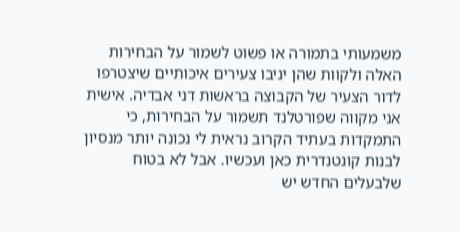משמעותי בתמורה או פשוט לשמור על הבחירות האלה ולקוות שהן יניבו צעירים איכותיים שיצטרפו לדור הצעיר של הקבוצה בראשות דני אבדיה. אישית אני מקווה שפורטלנד תשמור על הבחירות, כי התמקדות בעתיד הקרוב נראית לי נכונה יותר מנסיון לבנות קונטנדרית כאן ועכשיו. אבל לא בטוח שלבעלים החדש יש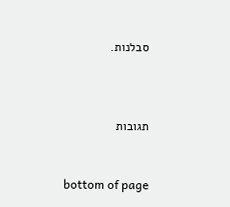סבלנות.



תגובות


bottom of page